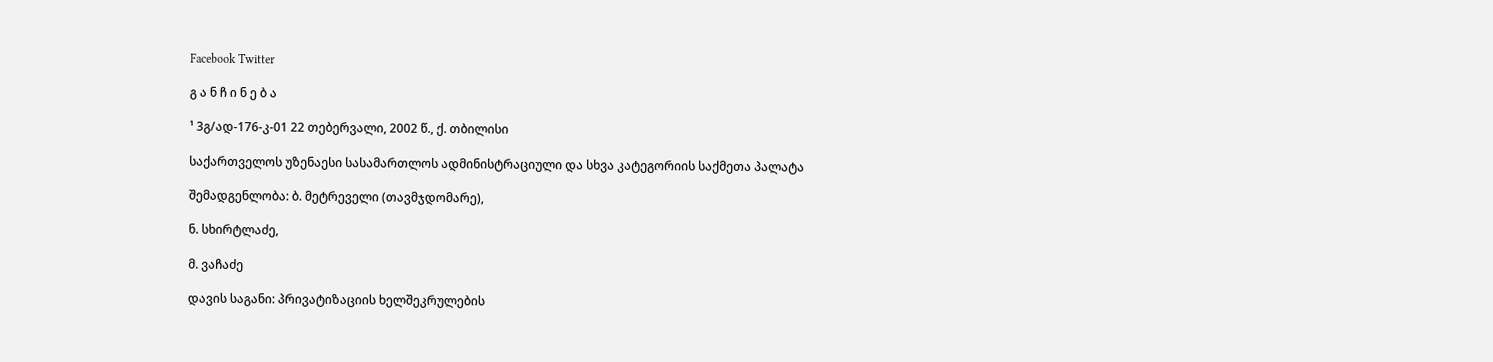Facebook Twitter

გ ა ნ ჩ ი ნ ე ბ ა

¹ 3გ/ად-176-კ-01 22 თებერვალი, 2002 წ., ქ. თბილისი

საქართველოს უზენაესი სასამართლოს ადმინისტრაციული და სხვა კატეგორიის საქმეთა პალატა

შემადგენლობა: ბ. მეტრეველი (თავმჯდომარე),

ნ. სხირტლაძე,

მ. ვაჩაძე

დავის საგანი: პრივატიზაციის ხელშეკრულების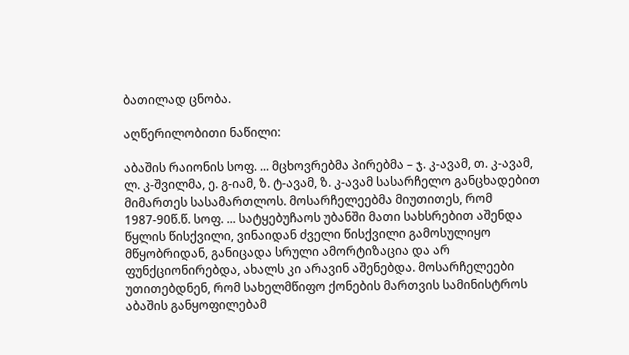ბათილად ცნობა.

აღწერილობითი ნაწილი:

აბაშის რაიონის სოფ. ... მცხოვრებმა პირებმა – ჯ. კ-ავამ, თ. კ-ავამ, ლ. კ-შვილმა, ე. გ-იამ, ზ. ტ-ავამ, ზ. კ-ავამ სასარჩელო განცხადებით მიმართეს სასამართლოს. მოსარჩელეებმა მიუთითეს, რომ 1987-90წ.წ. სოფ. ... სატყებუჩაოს უბანში მათი სახსრებით აშენდა წყლის წისქვილი, ვინაიდან ძველი წისქვილი გამოსულიყო მწყობრიდან, განიცადა სრული ამორტიზაცია და არ ფუნქციონირებდა, ახალს კი არავინ აშენებდა. მოსარჩელეები უთითებდნენ, რომ სახელმწიფო ქონების მართვის სამინისტროს აბაშის განყოფილებამ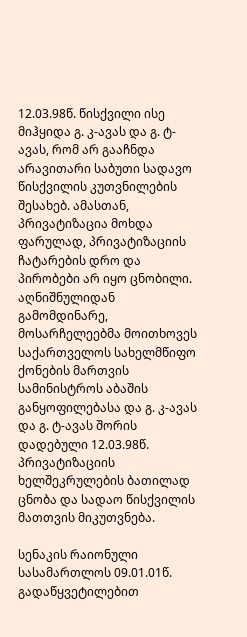12.03.98წ. წისქვილი ისე მიჰყიდა გ. კ-ავას და გ. ტ-ავას, რომ არ გააჩნდა არავითარი საბუთი სადავო წისქვილის კუთვნილების შესახებ. ამასთან, პრივატიზაცია მოხდა ფარულად, პრივატიზაციის ჩატარების დრო და პირობები არ იყო ცნობილი. აღნიშნულიდან გამომდინარე, მოსარჩელეებმა მოითხოვეს საქართველოს სახელმწიფო ქონების მართვის სამინისტროს აბაშის განყოფილებასა და გ. კ-ავას და გ. ტ-ავას შორის დადებული 12.03.98წ. პრივატიზაციის ხელშეკრულების ბათილად ცნობა და სადაო წისქვილის მათთვის მიკუთვნება.

სენაკის რაიონული სასამართლოს 09.01.01წ. გადაწყვეტილებით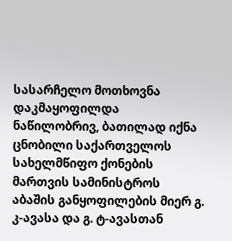სასარჩელო მოთხოვნა დაკმაყოფილდა ნაწილობრივ, ბათილად იქნა ცნობილი საქართველოს სახელმწიფო ქონების მართვის სამინისტროს აბაშის განყოფილების მიერ გ. კ-ავასა და გ. ტ-ავასთან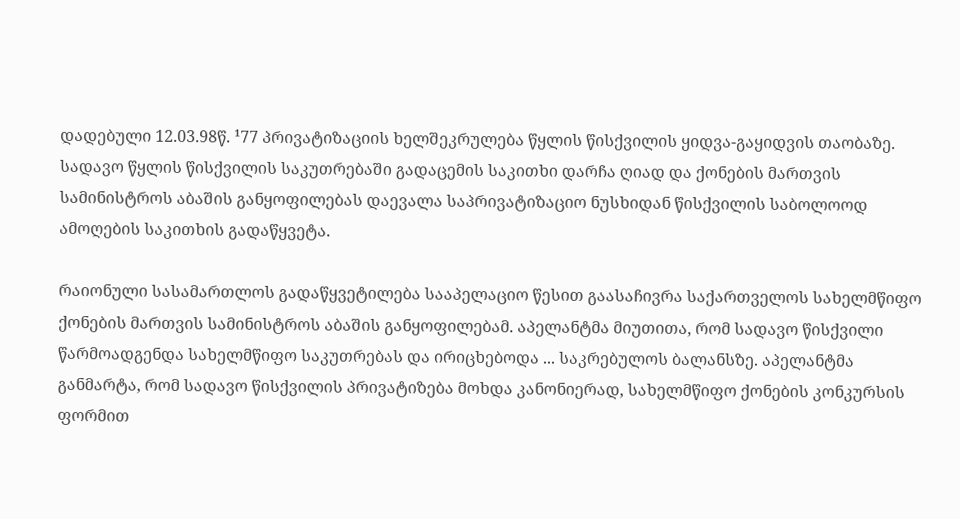დადებული 12.03.98წ. ¹77 პრივატიზაციის ხელშეკრულება წყლის წისქვილის ყიდვა-გაყიდვის თაობაზე. სადავო წყლის წისქვილის საკუთრებაში გადაცემის საკითხი დარჩა ღიად და ქონების მართვის სამინისტროს აბაშის განყოფილებას დაევალა საპრივატიზაციო ნუსხიდან წისქვილის საბოლოოდ ამოღების საკითხის გადაწყვეტა.

რაიონული სასამართლოს გადაწყვეტილება სააპელაციო წესით გაასაჩივრა საქართველოს სახელმწიფო ქონების მართვის სამინისტროს აბაშის განყოფილებამ. აპელანტმა მიუთითა, რომ სადავო წისქვილი წარმოადგენდა სახელმწიფო საკუთრებას და ირიცხებოდა ... საკრებულოს ბალანსზე. აპელანტმა განმარტა, რომ სადავო წისქვილის პრივატიზება მოხდა კანონიერად, სახელმწიფო ქონების კონკურსის ფორმით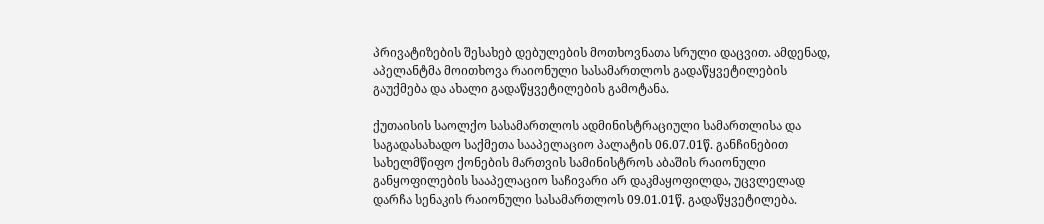პრივატიზების შესახებ დებულების მოთხოვნათა სრული დაცვით. ამდენად, აპელანტმა მოითხოვა რაიონული სასამართლოს გადაწყვეტილების გაუქმება და ახალი გადაწყვეტილების გამოტანა.

ქუთაისის საოლქო სასამართლოს ადმინისტრაციული სამართლისა და საგადასახადო საქმეთა სააპელაციო პალატის 06.07.01წ. განჩინებით სახელმწიფო ქონების მართვის სამინისტროს აბაშის რაიონული განყოფილების სააპელაციო საჩივარი არ დაკმაყოფილდა, უცვლელად დარჩა სენაკის რაიონული სასამართლოს 09.01.01წ. გადაწყვეტილება.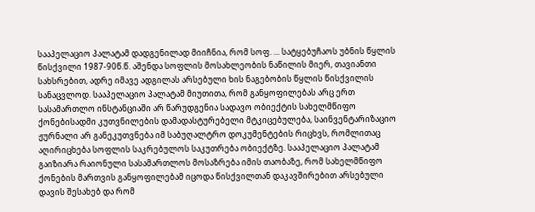სააპელაციო პალატამ დადგენილად მიიჩნია, რომ სოფ. ... სატყებუჩაოს უბნის წყლის წისქვილი 1987-90წ.წ. აშენდა სოფლის მოსახლეობის ნაწილის მიერ, თავიანთი სახსრებით, ადრე იმავე ადგილას არსებული ხის ნაგებობის წყლის წისქვილის სანაცვლოდ. სააპელაციო პალატამ მიუთითა, რომ განყოფილებას არც ერთ სასამართლო ინსტანციაში არ წარუდგენია სადავო ობიექტის სახელმწიფო ქონებისადმი კუთვნილების დამადასტურებელი მტკიცებულება, საინვენტარიზაციო ჟურნალი არ განეკუთვნება იმ საბუღალტრო დოკუმენტების რიცხვს, რომლითაც აღირიცხება სოფლის საკრებულოს საკუთრება ობიექტზე. სააპელაციო პალატამ გაიზიარა რაიონული სასამართლოს მოსაზრება იმის თაობაზე, რომ სახელმწიფო ქონების მართვის განყოფილებამ იცოდა წისქვილთან დაკავშირებით არსებული დავის შესახებ და რომ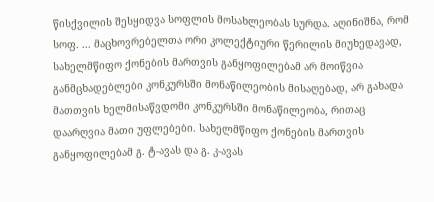წისქვილის შესყიდვა სოფლის მოსახლეობას სურდა. აღინიშნა, რომ სოფ. ... მაცხოვრებელთა ორი კოლექტიური წერილის მიუხედავად, სახელმწიფო ქონების მართვის განყოფილებამ არ მოიწვია განმცხადებლები კონკურსში მონაწილეობის მისაღებად, არ გახადა მათთვის ხელმისაწვდომი კონკურსში მონაწილეობა, რითაც დაარღვია მათი უფლებები. სახელმწიფო ქონების მართვის განყოფილებამ გ. ტ-ავას და გ. კ-ავას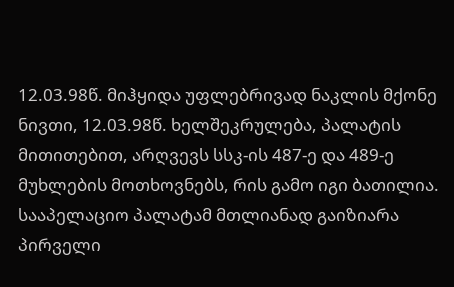12.03.98წ. მიჰყიდა უფლებრივად ნაკლის მქონე ნივთი, 12.03.98წ. ხელშეკრულება, პალატის მითითებით, არღვევს სსკ-ის 487-ე და 489-ე მუხლების მოთხოვნებს, რის გამო იგი ბათილია. სააპელაციო პალატამ მთლიანად გაიზიარა პირველი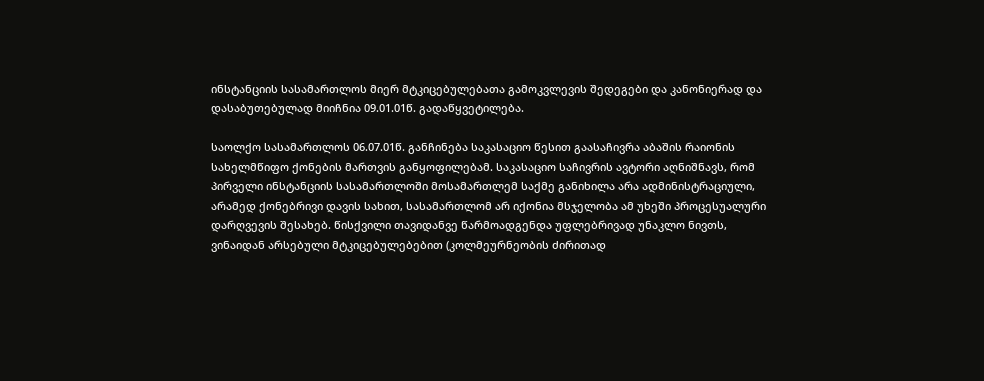ინსტანციის სასამართლოს მიერ მტკიცებულებათა გამოკვლევის შედეგები და კანონიერად და დასაბუთებულად მიიჩნია 09.01.01წ. გადაწყვეტილება.

საოლქო სასამართლოს 06.07.01წ. განჩინება საკასაციო წესით გაასაჩივრა აბაშის რაიონის სახელმწიფო ქონების მართვის განყოფილებამ. საკასაციო საჩივრის ავტორი აღნიშნავს, რომ პირველი ინსტანციის სასამართლოში მოსამართლემ საქმე განიხილა არა ადმინისტრაციული, არამედ ქონებრივი დავის სახით, სასამართლომ არ იქონია მსჯელობა ამ უხეში პროცესუალური დარღვევის შესახებ. წისქვილი თავიდანვე წარმოადგენდა უფლებრივად უნაკლო ნივთს, ვინაიდან არსებული მტკიცებულებებით (კოლმეურნეობის ძირითად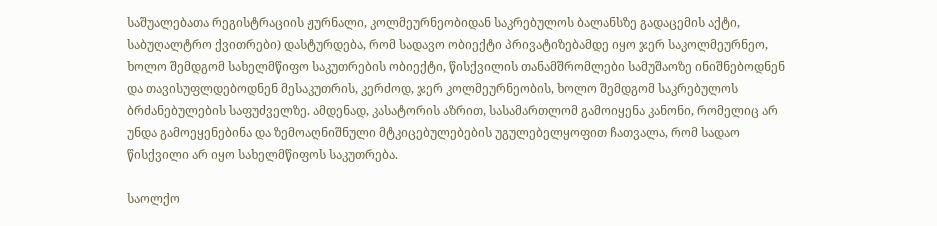საშუალებათა რეგისტრაციის ჟურნალი, კოლმეურნეობიდან საკრებულოს ბალანსზე გადაცემის აქტი, საბუღალტრო ქვითრები) დასტურდება, რომ სადავო ობიექტი პრივატიზებამდე იყო ჯერ საკოლმეურნეო, ხოლო შემდგომ სახელმწიფო საკუთრების ობიექტი, წისქვილის თანამშრომლები სამუშაოზე ინიშნებოდნენ და თავისუფლდებოდნენ მესაკუთრის, კერძოდ, ჯერ კოლმეურნეობის, ხოლო შემდგომ საკრებულოს ბრძანებულების საფუძველზე. ამდენად, კასატორის აზრით, სასამართლომ გამოიყენა კანონი, რომელიც არ უნდა გამოეყენებინა და ზემოაღნიშნული მტკიცებულებების უგულებელყოფით ჩათვალა, რომ სადაო წისქვილი არ იყო სახელმწიფოს საკუთრება.

საოლქო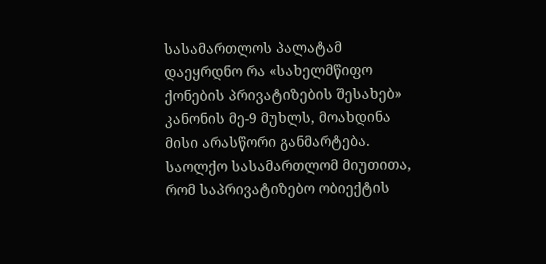სასამართლოს პალატამ დაეყრდნო რა «სახელმწიფო ქონების პრივატიზების შესახებ» კანონის მე-9 მუხლს, მოახდინა მისი არასწორი განმარტება. საოლქო სასამართლომ მიუთითა, რომ საპრივატიზებო ობიექტის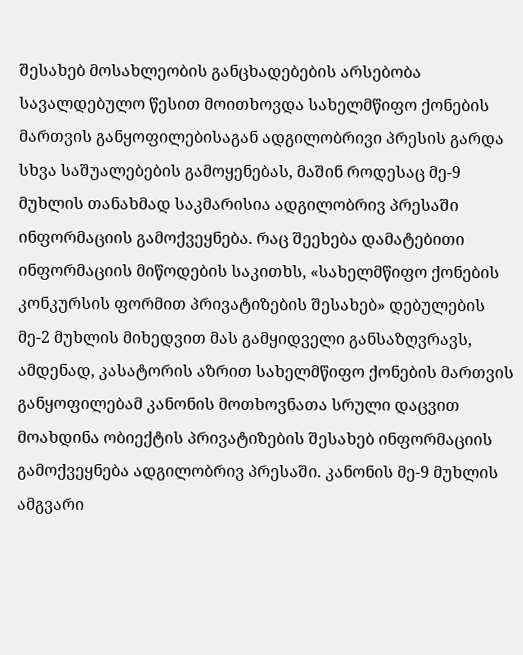შესახებ მოსახლეობის განცხადებების არსებობა სავალდებულო წესით მოითხოვდა სახელმწიფო ქონების მართვის განყოფილებისაგან ადგილობრივი პრესის გარდა სხვა საშუალებების გამოყენებას, მაშინ როდესაც მე-9 მუხლის თანახმად საკმარისია ადგილობრივ პრესაში ინფორმაციის გამოქვეყნება. რაც შეეხება დამატებითი ინფორმაციის მიწოდების საკითხს, «სახელმწიფო ქონების კონკურსის ფორმით პრივატიზების შესახებ» დებულების მე-2 მუხლის მიხედვით მას გამყიდველი განსაზღვრავს, ამდენად, კასატორის აზრით სახელმწიფო ქონების მართვის განყოფილებამ კანონის მოთხოვნათა სრული დაცვით მოახდინა ობიექტის პრივატიზების შესახებ ინფორმაციის გამოქვეყნება ადგილობრივ პრესაში. კანონის მე-9 მუხლის ამგვარი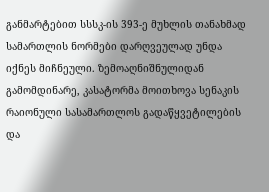განმარტებით სსსკ-ის 393-ე მუხლის თანახმად სამართლის ნორმები დარღვეულად უნდა იქნეს მიჩნეული. ზემოაღნიშნულიდან გამომდინარე, კასატორმა მოითხოვა სენაკის რაიონული სასამართლოს გადაწყვეტილების და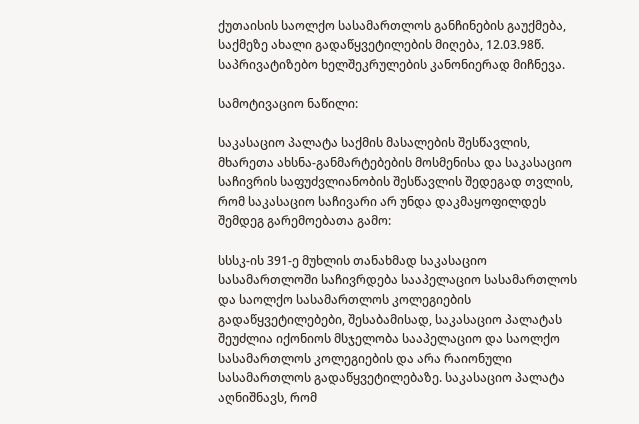ქუთაისის საოლქო სასამართლოს განჩინების გაუქმება, საქმეზე ახალი გადაწყვეტილების მიღება, 12.03.98წ. საპრივატიზებო ხელშეკრულების კანონიერად მიჩნევა.

სამოტივაციო ნაწილი:

საკასაციო პალატა საქმის მასალების შესწავლის, მხარეთა ახსნა-განმარტებების მოსმენისა და საკასაციო საჩივრის საფუძვლიანობის შესწავლის შედეგად თვლის, რომ საკასაციო საჩივარი არ უნდა დაკმაყოფილდეს შემდეგ გარემოებათა გამო:

სსსკ-ის 391-ე მუხლის თანახმად საკასაციო სასამართლოში საჩივრდება სააპელაციო სასამართლოს და საოლქო სასამართლოს კოლეგიების გადაწყვეტილებები, შესაბამისად, საკასაციო პალატას შეუძლია იქონიოს მსჯელობა სააპელაციო და საოლქო სასამართლოს კოლეგიების და არა რაიონული სასამართლოს გადაწყვეტილებაზე. საკასაციო პალატა აღნიშნავს, რომ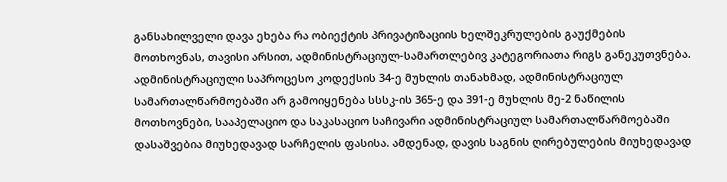განსახილველი დავა ეხება რა ობიექტის პრივატიზაციის ხელშეკრულების გაუქმების მოთხოვნას, თავისი არსით, ადმინისტრაციულ-სამართლებივ კატეგორიათა რიგს განეკუთვნება. ადმინისტრაციული საპროცესო კოდექსის 34-ე მუხლის თანახმად, ადმინისტრაციულ სამართალწარმოებაში არ გამოიყენება სსსკ-ის 365-ე და 391-ე მუხლის მე-2 ნაწილის მოთხოვნები, სააპელაციო და საკასაციო საჩივარი ადმინისტრაციულ სამართალწარმოებაში დასაშვებია მიუხედავად სარჩელის ფასისა. ამდენად, დავის საგნის ღირებულების მიუხედავად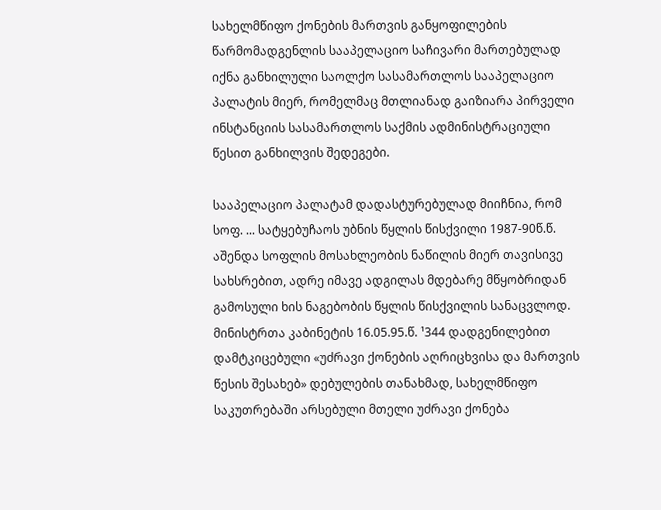სახელმწიფო ქონების მართვის განყოფილების წარმომადგენლის სააპელაციო საჩივარი მართებულად იქნა განხილული საოლქო სასამართლოს სააპელაციო პალატის მიერ, რომელმაც მთლიანად გაიზიარა პირველი ინსტანციის სასამართლოს საქმის ადმინისტრაციული წესით განხილვის შედეგები.

სააპელაციო პალატამ დადასტურებულად მიიჩნია, რომ სოფ. ... სატყებუჩაოს უბნის წყლის წისქვილი 1987-90წ.წ. აშენდა სოფლის მოსახლეობის ნაწილის მიერ თავისივე სახსრებით, ადრე იმავე ადგილას მდებარე მწყობრიდან გამოსული ხის ნაგებობის წყლის წისქვილის სანაცვლოდ. მინისტრთა კაბინეტის 16.05.95.წ. ¹344 დადგენილებით დამტკიცებული «უძრავი ქონების აღრიცხვისა და მართვის წესის შესახებ» დებულების თანახმად, სახელმწიფო საკუთრებაში არსებული მთელი უძრავი ქონება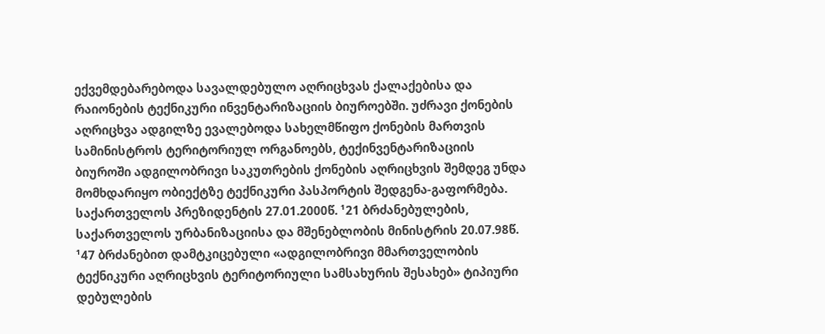ექვემდებარებოდა სავალდებულო აღრიცხვას ქალაქებისა და რაიონების ტექნიკური ინვენტარიზაციის ბიუროებში. უძრავი ქონების აღრიცხვა ადგილზე ევალებოდა სახელმწიფო ქონების მართვის სამინისტროს ტერიტორიულ ორგანოებს, ტექინვენტარიზაციის ბიუროში ადგილობრივი საკუთრების ქონების აღრიცხვის შემდეგ უნდა მომხდარიყო ობიექტზე ტექნიკური პასპორტის შედგენა-გაფორმება. საქართველოს პრეზიდენტის 27.01.2000წ. ¹21 ბრძანებულების, საქართველოს ურბანიზაციისა და მშენებლობის მინისტრის 20.07.98წ. ¹47 ბრძანებით დამტკიცებული «ადგილობრივი მმართველობის ტექნიკური აღრიცხვის ტერიტორიული სამსახურის შესახებ» ტიპიური დებულების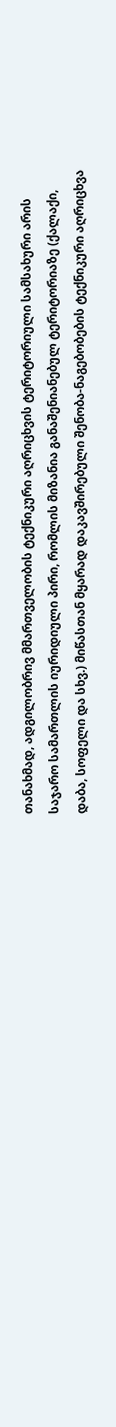თანახმად, ადგილობრივ მმართველობის ტექნიკური აღრიცხვის ტერიტორიული სამსახური არის საჯარო სამართლის იურიდიული პირი, რომლის მიზანია განაშენიანებულ ტერიტორიაზე (ქალაქი, დაბა, სოფელი და სხვ.) მიწასთან მყარად დაკავშირებული შენობა-ნაგებობების ტექნიკური აღრიცხვა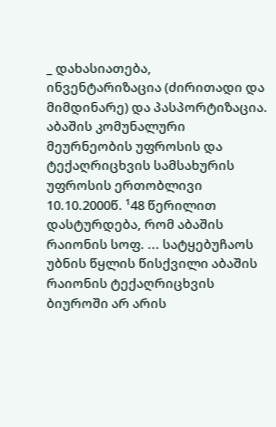_ დახასიათება, ინვენტარიზაცია (ძირითადი და მიმდინარე) და პასპორტიზაცია. აბაშის კომუნალური მეურნეობის უფროსის და ტექაღრიცხვის სამსახურის უფროსის ერთობლივი 10.10.2000წ. ¹48 წერილით დასტურდება, რომ აბაშის რაიონის სოფ. ... სატყებუჩაოს უბნის წყლის წისქვილი აბაშის რაიონის ტექაღრიცხვის ბიუროში არ არის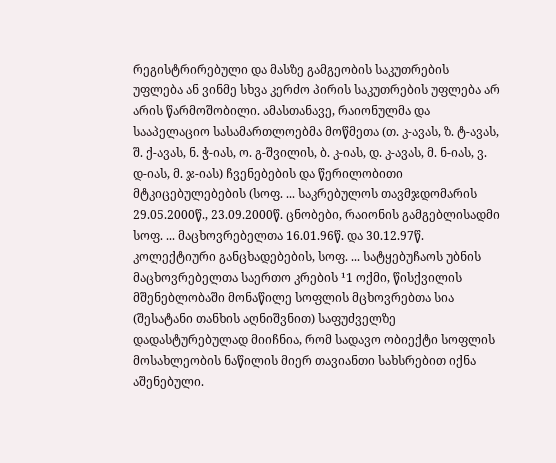რეგისტრირებული და მასზე გამგეობის საკუთრების უფლება ან ვინმე სხვა კერძო პირის საკუთრების უფლება არ არის წარმოშობილი. ამასთანავე, რაიონულმა და სააპელაციო სასამართლოებმა მოწმეთა (თ. კ-ავას, ზ. ტ-ავას, შ. ქ-ავას, ნ. ჭ-იას, ო. გ-შვილის, ბ. კ-იას, დ. კ-ავას, მ. ნ-იას, ვ. დ-იას, მ. ჯ-იას) ჩვენებების და წერილობითი მტკიცებულებების (სოფ. ... საკრებულოს თავმჯდომარის 29.05.2000წ., 23.09.2000წ. ცნობები, რაიონის გამგებლისადმი სოფ. ... მაცხოვრებელთა 16.01.96წ. და 30.12.97წ. კოლექტიური განცხადებების, სოფ. ... სატყებუჩაოს უბნის მაცხოვრებელთა საერთო კრების ¹1 ოქმი, წისქვილის მშენებლობაში მონაწილე სოფლის მცხოვრებთა სია (შესატანი თანხის აღნიშვნით) საფუძველზე დადასტურებულად მიიჩნია, რომ სადავო ობიექტი სოფლის მოსახლეობის ნაწილის მიერ თავიანთი სახსრებით იქნა აშენებული.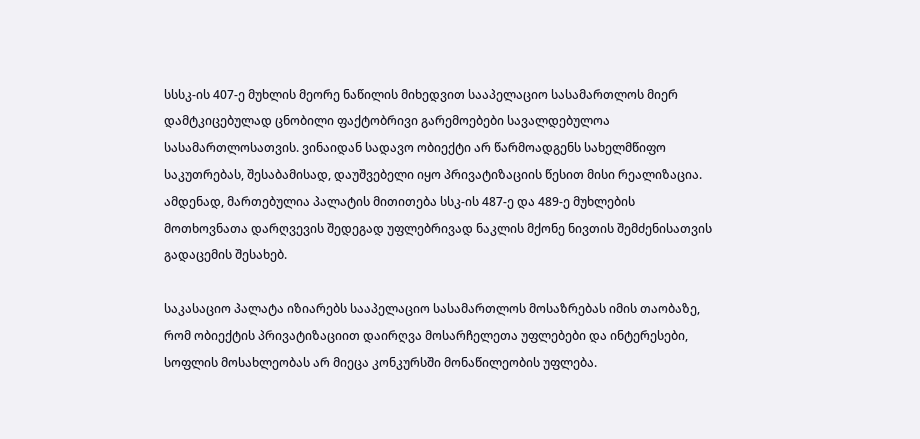სსსკ-ის 407-ე მუხლის მეორე ნაწილის მიხედვით სააპელაციო სასამართლოს მიერ დამტკიცებულად ცნობილი ფაქტობრივი გარემოებები სავალდებულოა სასამართლოსათვის. ვინაიდან სადავო ობიექტი არ წარმოადგენს სახელმწიფო საკუთრებას, შესაბამისად, დაუშვებელი იყო პრივატიზაციის წესით მისი რეალიზაცია. ამდენად, მართებულია პალატის მითითება სსკ-ის 487-ე და 489-ე მუხლების მოთხოვნათა დარღვევის შედეგად უფლებრივად ნაკლის მქონე ნივთის შემძენისათვის გადაცემის შესახებ.

საკასაციო პალატა იზიარებს სააპელაციო სასამართლოს მოსაზრებას იმის თაობაზე, რომ ობიექტის პრივატიზაციით დაირღვა მოსარჩელეთა უფლებები და ინტერესები, სოფლის მოსახლეობას არ მიეცა კონკურსში მონაწილეობის უფლება.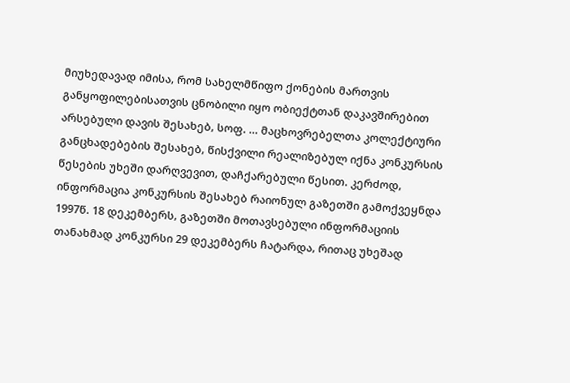მიუხედავად იმისა, რომ სახელმწიფო ქონების მართვის განყოფილებისათვის ცნობილი იყო ობიექტთან დაკავშირებით არსებული დავის შესახებ, სოფ. ... მაცხოვრებელთა კოლექტიური განცხადებების შესახებ, წისქვილი რეალიზებულ იქნა კონკურსის წესების უხეში დარღვევით, დაჩქარებული წესით. კერძოდ, ინფორმაცია კონკურსის შესახებ რაიონულ გაზეთში გამოქვეყნდა 1997წ. 18 დეკემბერს, გაზეთში მოთავსებული ინფორმაციის თანახმად კონკურსი 29 დეკემბერს ჩატარდა, რითაც უხეშად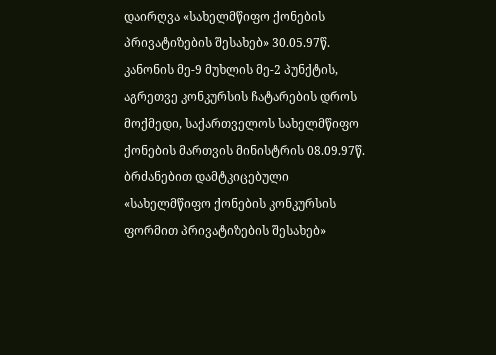დაირღვა «სახელმწიფო ქონების პრივატიზების შესახებ» 30.05.97წ. კანონის მე-9 მუხლის მე-2 პუნქტის, აგრეთვე კონკურსის ჩატარების დროს მოქმედი, საქართველოს სახელმწიფო ქონების მართვის მინისტრის 08.09.97წ. ბრძანებით დამტკიცებული «სახელმწიფო ქონების კონკურსის ფორმით პრივატიზების შესახებ»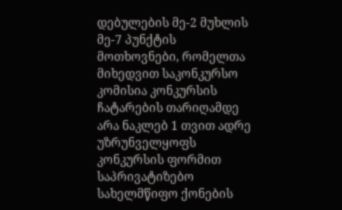დებულების მე-2 მუხლის მე-7 პუნქტის მოთხოვნები, რომელთა მიხედვით საკონკურსო კომისია კონკურსის ჩატარების თარიღამდე არა ნაკლებ 1 თვით ადრე უზრუნველყოფს კონკურსის ფორმით საპრივატიზებო სახელმწიფო ქონების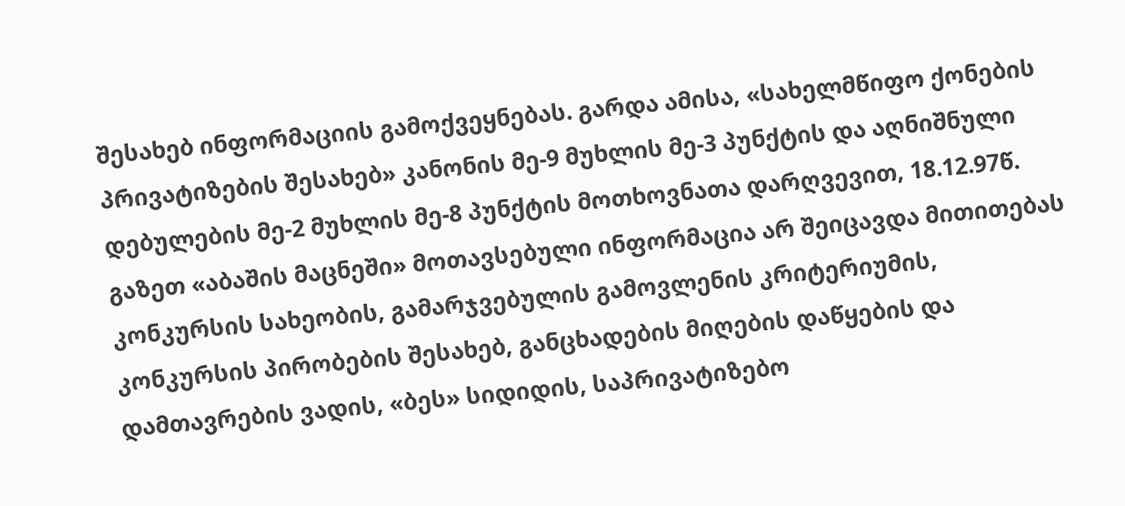შესახებ ინფორმაციის გამოქვეყნებას. გარდა ამისა, «სახელმწიფო ქონების პრივატიზების შესახებ» კანონის მე-9 მუხლის მე-3 პუნქტის და აღნიშნული დებულების მე-2 მუხლის მე-8 პუნქტის მოთხოვნათა დარღვევით, 18.12.97წ. გაზეთ «აბაშის მაცნეში» მოთავსებული ინფორმაცია არ შეიცავდა მითითებას კონკურსის სახეობის, გამარჯვებულის გამოვლენის კრიტერიუმის, კონკურსის პირობების შესახებ, განცხადების მიღების დაწყების და დამთავრების ვადის, «ბეს» სიდიდის, საპრივატიზებო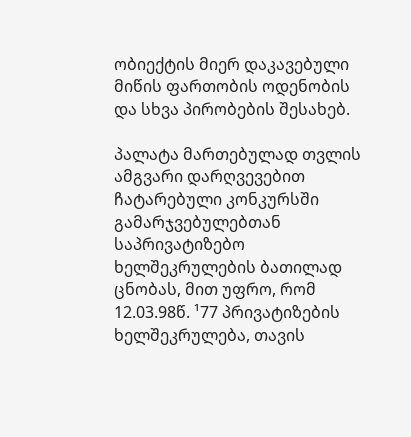ობიექტის მიერ დაკავებული მიწის ფართობის ოდენობის და სხვა პირობების შესახებ.

პალატა მართებულად თვლის ამგვარი დარღვევებით ჩატარებული კონკურსში გამარჯვებულებთან საპრივატიზებო ხელშეკრულების ბათილად ცნობას, მით უფრო, რომ 12.03.98წ. ¹77 პრივატიზების ხელშეკრულება, თავის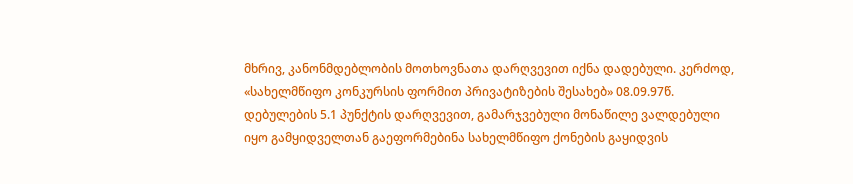მხრივ, კანონმდებლობის მოთხოვნათა დარღვევით იქნა დადებული. კერძოდ, «სახელმწიფო კონკურსის ფორმით პრივატიზების შესახებ» 08.09.97წ. დებულების 5.1 პუნქტის დარღვევით, გამარჯვებული მონაწილე ვალდებული იყო გამყიდველთან გაეფორმებინა სახელმწიფო ქონების გაყიდვის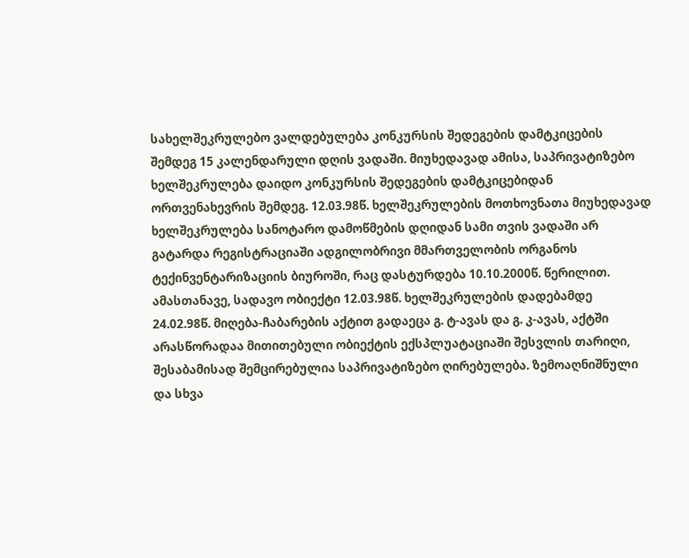სახელშეკრულებო ვალდებულება კონკურსის შედეგების დამტკიცების შემდეგ 15 კალენდარული დღის ვადაში. მიუხედავად ამისა, საპრივატიზებო ხელშეკრულება დაიდო კონკურსის შედეგების დამტკიცებიდან ორთვენახევრის შემდეგ. 12.03.98წ. ხელშეკრულების მოთხოვნათა მიუხედავად ხელშეკრულება სანოტარო დამოწმების დღიდან სამი თვის ვადაში არ გატარდა რეგისტრაციაში ადგილობრივი მმართველობის ორგანოს ტექინვენტარიზაციის ბიუროში, რაც დასტურდება 10.10.2000წ. წერილით. ამასთანავე, სადავო ობიექტი 12.03.98წ. ხელშეკრულების დადებამდე 24.02.98წ. მიღება-ჩაბარების აქტით გადაეცა გ. ტ-ავას და გ. კ-ავას, აქტში არასწორადაა მითითებული ობიექტის ექსპლუატაციაში შესვლის თარიღი, შესაბამისად შემცირებულია საპრივატიზებო ღირებულება. ზემოაღნიშნული და სხვა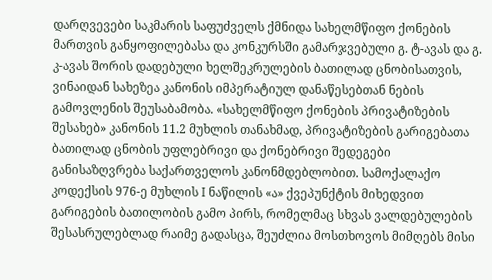დარღვევები საკმარის საფუძველს ქმნიდა სახელმწიფო ქონების მართვის განყოფილებასა და კონკურსში გამარჯვებული გ. ტ-ავას და გ. კ-ავას შორის დადებული ხელშეკრულების ბათილად ცნობისათვის, ვინაიდან სახეზეა კანონის იმპერატიულ დანაწესებთან ნების გამოვლენის შეუსაბამობა. «სახელმწიფო ქონების პრივატიზების შესახებ» კანონის 11.2 მუხლის თანახმად, პრივატიზების გარიგებათა ბათილად ცნობის უფლებრივი და ქონებრივი შედეგები განისაზღვრება საქართველოს კანონმდებლობით. სამოქალაქო კოდექსის 976-ე მუხლის I ნაწილის «ა» ქვეპუნქტის მიხედვით გარიგების ბათილობის გამო პირს, რომელმაც სხვას ვალდებულების შესასრულებლად რაიმე გადასცა, შეუძლია მოსთხოვოს მიმღებს მისი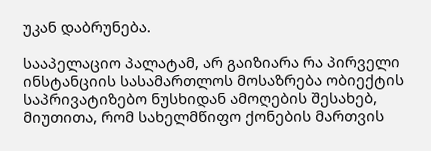უკან დაბრუნება.

სააპელაციო პალატამ, არ გაიზიარა რა პირველი ინსტანციის სასამართლოს მოსაზრება ობიექტის საპრივატიზებო ნუსხიდან ამოღების შესახებ, მიუთითა, რომ სახელმწიფო ქონების მართვის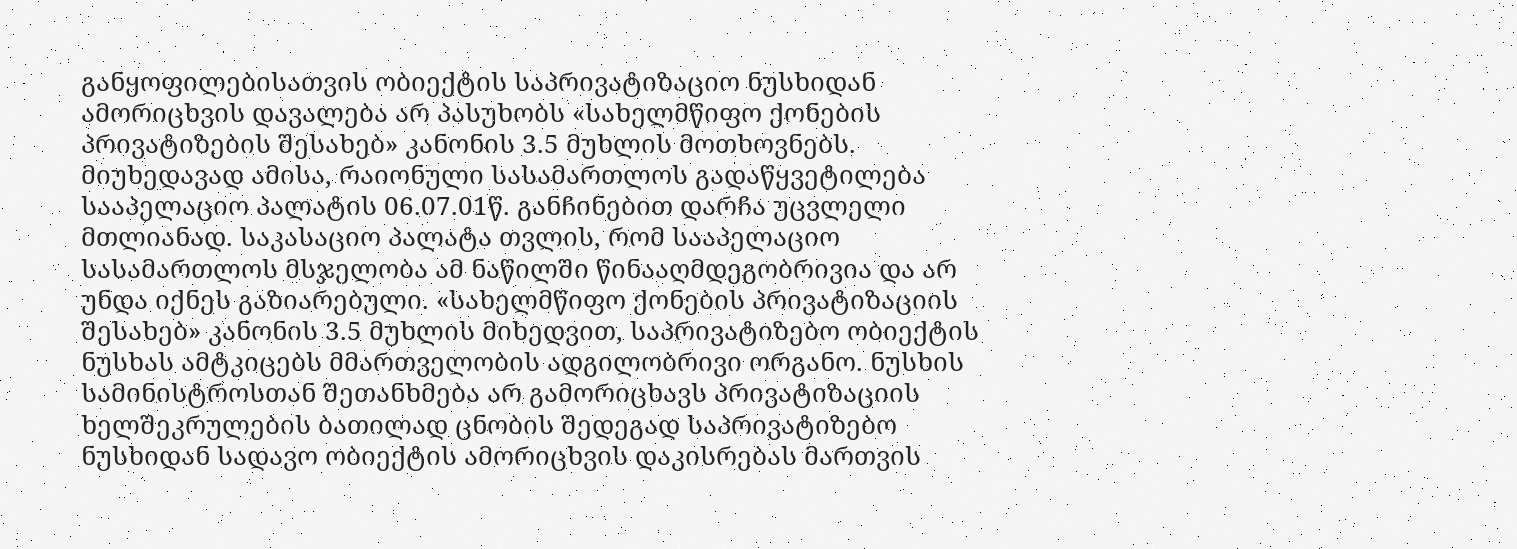განყოფილებისათვის ობიექტის საპრივატიზაციო ნუსხიდან ამორიცხვის დავალება არ პასუხობს «სახელმწიფო ქონების პრივატიზების შესახებ» კანონის 3.5 მუხლის მოთხოვნებს. მიუხედავად ამისა, რაიონული სასამართლოს გადაწყვეტილება სააპელაციო პალატის 06.07.01წ. განჩინებით დარჩა უცვლელი მთლიანად. საკასაციო პალატა თვლის, რომ სააპელაციო სასამართლოს მსჯელობა ამ ნაწილში წინააღმდეგობრივია და არ უნდა იქნეს გაზიარებული. «სახელმწიფო ქონების პრივატიზაციის შესახებ» კანონის 3.5 მუხლის მიხედვით, საპრივატიზებო ობიექტის ნუსხას ამტკიცებს მმართველობის ადგილობრივი ორგანო. ნუსხის სამინისტროსთან შეთანხმება არ გამორიცხავს პრივატიზაციის ხელშეკრულების ბათილად ცნობის შედეგად საპრივატიზებო ნუსხიდან სადავო ობიექტის ამორიცხვის დაკისრებას მართვის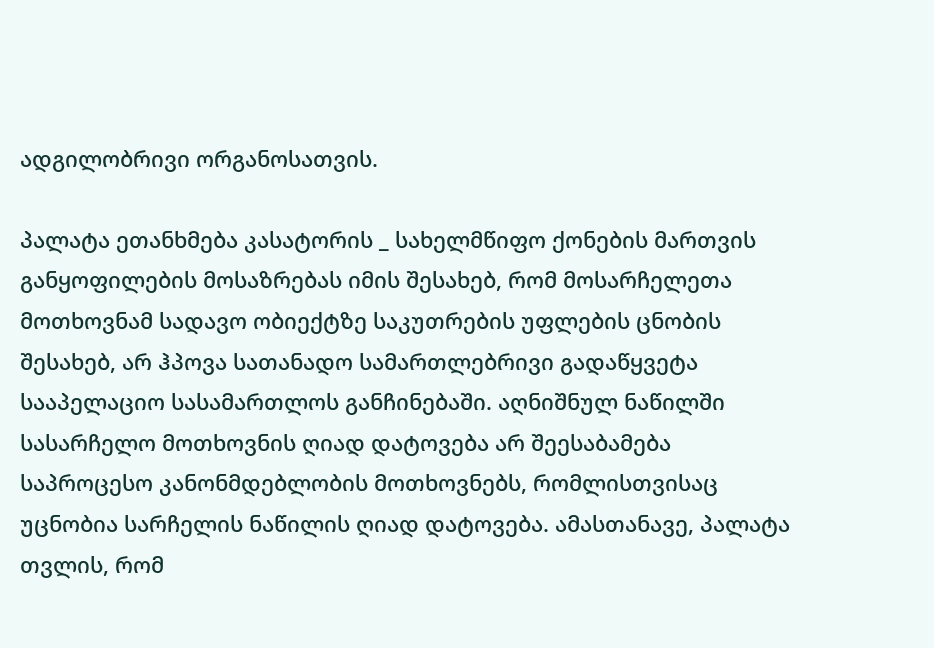ადგილობრივი ორგანოსათვის.

პალატა ეთანხმება კასატორის _ სახელმწიფო ქონების მართვის განყოფილების მოსაზრებას იმის შესახებ, რომ მოსარჩელეთა მოთხოვნამ სადავო ობიექტზე საკუთრების უფლების ცნობის შესახებ, არ ჰპოვა სათანადო სამართლებრივი გადაწყვეტა სააპელაციო სასამართლოს განჩინებაში. აღნიშნულ ნაწილში სასარჩელო მოთხოვნის ღიად დატოვება არ შეესაბამება საპროცესო კანონმდებლობის მოთხოვნებს, რომლისთვისაც უცნობია სარჩელის ნაწილის ღიად დატოვება. ამასთანავე, პალატა თვლის, რომ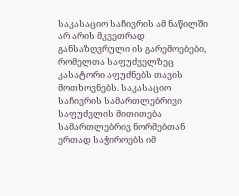საკასაციო საჩივრის ამ ნაწილში არ არის მკვეთრად განსაზღვრული ის გარემოებები, რომელთა საფუძველზეც კასატორი აფუძნებს თავის მოთხოვნებს. საკასაციო საჩივრის სამართლებრივი საფუძვლის მითითება სამართლებრივ ნორმებთან ერთად საჭიროებს იმ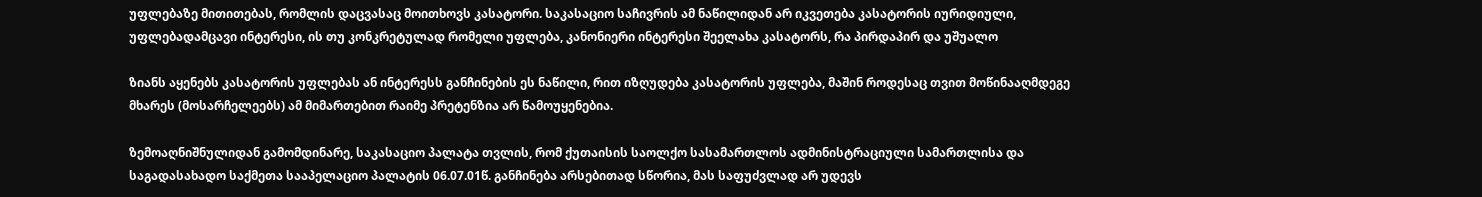უფლებაზე მითითებას, რომლის დაცვასაც მოითხოვს კასატორი. საკასაციო საჩივრის ამ ნაწილიდან არ იკვეთება კასატორის იურიდიული, უფლებადამცავი ინტერესი, ის თუ კონკრეტულად რომელი უფლება, კანონიერი ინტერესი შეელახა კასატორს, რა პირდაპირ და უშუალო

ზიანს აყენებს კასატორის უფლებას ან ინტერესს განჩინების ეს ნაწილი, რით იზღუდება კასატორის უფლება, მაშინ როდესაც თვით მოწინააღმდეგე მხარეს (მოსარჩელეებს) ამ მიმართებით რაიმე პრეტენზია არ წამოუყენებია.

ზემოაღნიშნულიდან გამომდინარე, საკასაციო პალატა თვლის, რომ ქუთაისის საოლქო სასამართლოს ადმინისტრაციული სამართლისა და საგადასახადო საქმეთა სააპელაციო პალატის 06.07.01წ. განჩინება არსებითად სწორია, მას საფუძვლად არ უდევს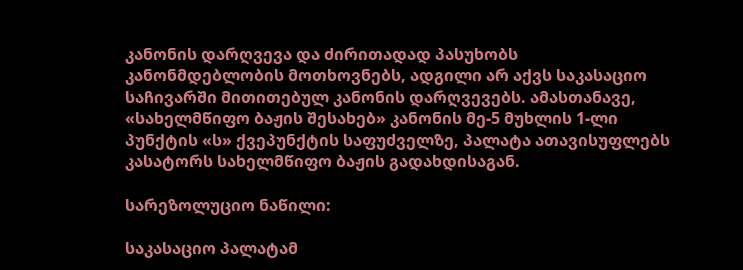კანონის დარღვევა და ძირითადად პასუხობს კანონმდებლობის მოთხოვნებს, ადგილი არ აქვს საკასაციო საჩივარში მითითებულ კანონის დარღვევებს. ამასთანავე, «სახელმწიფო ბაჟის შესახებ» კანონის მე-5 მუხლის 1-ლი პუნქტის «ს» ქვეპუნქტის საფუძველზე, პალატა ათავისუფლებს კასატორს სახელმწიფო ბაჟის გადახდისაგან.

სარეზოლუციო ნაწილი:

საკასაციო პალატამ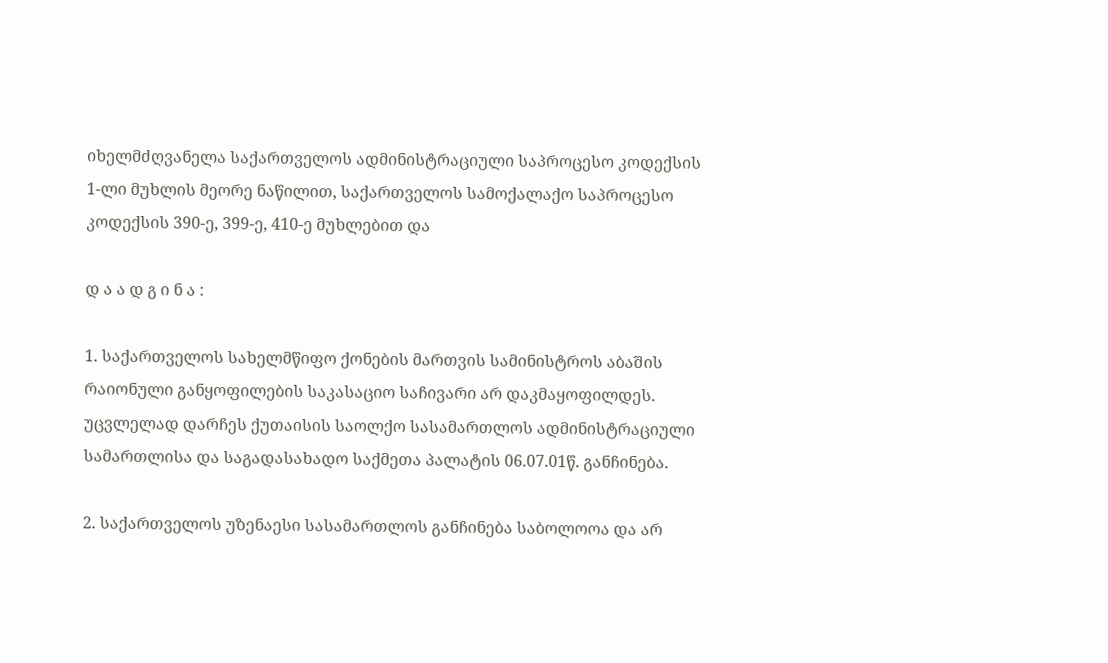იხელმძღვანელა საქართველოს ადმინისტრაციული საპროცესო კოდექსის 1-ლი მუხლის მეორე ნაწილით, საქართველოს სამოქალაქო საპროცესო კოდექსის 390-ე, 399-ე, 410-ე მუხლებით და

დ ა ა დ გ ი ნ ა :

1. საქართველოს სახელმწიფო ქონების მართვის სამინისტროს აბაშის რაიონული განყოფილების საკასაციო საჩივარი არ დაკმაყოფილდეს. უცვლელად დარჩეს ქუთაისის საოლქო სასამართლოს ადმინისტრაციული სამართლისა და საგადასახადო საქმეთა პალატის 06.07.01წ. განჩინება.

2. საქართველოს უზენაესი სასამართლოს განჩინება საბოლოოა და არ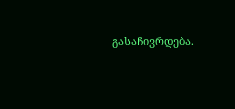გასაჩივრდება.